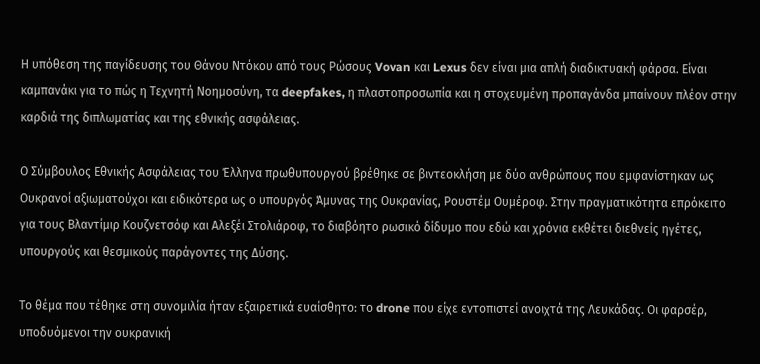Η υπόθεση της παγίδευσης του Θάνου Ντόκου από τους Ρώσους Vovan και Lexus δεν είναι μια απλή διαδικτυακή φάρσα. Είναι καμπανάκι για το πώς η Τεχνητή Νοημοσύνη, τα deepfakes, η πλαστοπροσωπία και η στοχευμένη προπαγάνδα μπαίνουν πλέον στην καρδιά της διπλωματίας και της εθνικής ασφάλειας.

Ο Σύμβουλος Εθνικής Ασφάλειας του Έλληνα πρωθυπουργού βρέθηκε σε βιντεοκλήση με δύο ανθρώπους που εμφανίστηκαν ως Ουκρανοί αξιωματούχοι και ειδικότερα ως ο υπουργός Άμυνας της Ουκρανίας, Ρουστέμ Ουμέροφ. Στην πραγματικότητα επρόκειτο για τους Βλαντίμιρ Κουζνετσόφ και Αλεξέι Στολιάροφ, το διαβόητο ρωσικό δίδυμο που εδώ και χρόνια εκθέτει διεθνείς ηγέτες, υπουργούς και θεσμικούς παράγοντες της Δύσης.

Το θέμα που τέθηκε στη συνομιλία ήταν εξαιρετικά ευαίσθητο: το drone που είχε εντοπιστεί ανοιχτά της Λευκάδας. Οι φαρσέρ, υποδυόμενοι την ουκρανική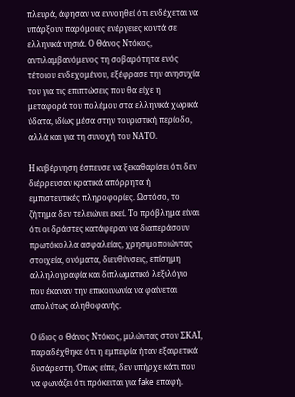πλευρά, άφησαν να εννοηθεί ότι ενδέχεται να υπάρξουν παρόμοιες ενέργειες κοντά σε ελληνικά νησιά. Ο Θάνος Ντόκος, αντιλαμβανόμενος τη σοβαρότητα ενός τέτοιου ενδεχομένου, εξέφρασε την ανησυχία του για τις επιπτώσεις που θα είχε η μεταφορά του πολέμου στα ελληνικά χωρικά ύδατα, ιδίως μέσα στην τουριστική περίοδο, αλλά και για τη συνοχή του ΝΑΤΟ.

Η κυβέρνηση έσπευσε να ξεκαθαρίσει ότι δεν διέρρευσαν κρατικά απόρρητα ή εμπιστευτικές πληροφορίες. Ωστόσο, το ζήτημα δεν τελειώνει εκεί. Το πρόβλημα είναι ότι οι δράστες κατάφεραν να διαπεράσουν πρωτόκολλα ασφαλείας, χρησιμοποιώντας στοιχεία, ονόματα, διευθύνσεις, επίσημη αλληλογραφία και διπλωματικό λεξιλόγιο που έκαναν την επικοινωνία να φαίνεται απολύτως αληθοφανής.

Ο ίδιος ο Θάνος Ντόκος, μιλώντας στον ΣΚΑΪ, παραδέχθηκε ότι η εμπειρία ήταν εξαιρετικά δυσάρεστη. Όπως είπε, δεν υπήρχε κάτι που να φωνάζει ότι πρόκειται για fake επαφή.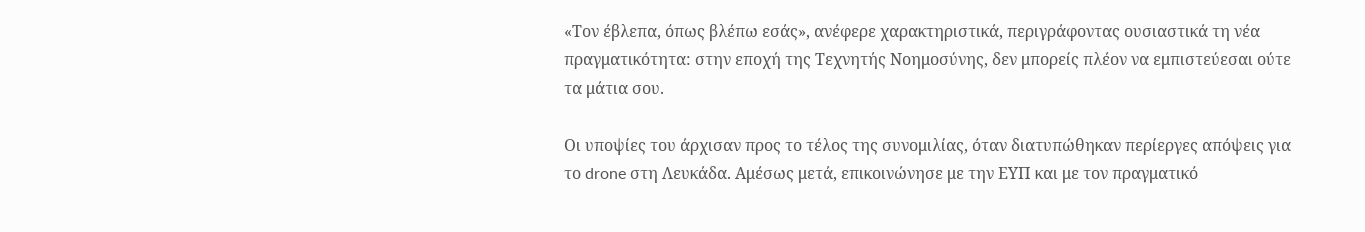«Τον έβλεπα, όπως βλέπω εσάς», ανέφερε χαρακτηριστικά, περιγράφοντας ουσιαστικά τη νέα πραγματικότητα: στην εποχή της Τεχνητής Νοημοσύνης, δεν μπορείς πλέον να εμπιστεύεσαι ούτε τα μάτια σου.

Οι υποψίες του άρχισαν προς το τέλος της συνομιλίας, όταν διατυπώθηκαν περίεργες απόψεις για το drone στη Λευκάδα. Αμέσως μετά, επικοινώνησε με την ΕΥΠ και με τον πραγματικό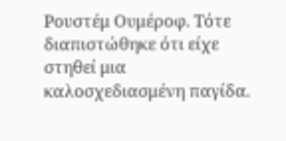Ρουστέμ Ουμέροφ. Τότε διαπιστώθηκε ότι είχε στηθεί μια καλοσχεδιασμένη παγίδα.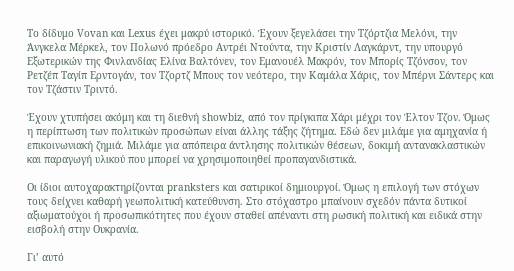Το δίδυμο Vovan και Lexus έχει μακρύ ιστορικό. Έχουν ξεγελάσει την Τζόρτζια Μελόνι, την Άνγκελα Μέρκελ, τον Πολωνό πρόεδρο Αντρέι Ντούντα, την Κριστίν Λαγκάρντ, την υπουργό Εξωτερικών της Φινλανδίας Ελίνα Βαλτόνεν, τον Εμανουέλ Μακρόν, τον Μπορίς Τζόνσον, τον Ρετζέπ Ταγίπ Ερντογάν, τον Τζορτζ Μπους τον νεότερο, την Καμάλα Χάρις, τον Μπέρνι Σάντερς και τον Τζάστιν Τριντό.

Έχουν χτυπήσει ακόμη και τη διεθνή showbiz, από τον πρίγκιπα Χάρι μέχρι τον Έλτον Τζον. Όμως η περίπτωση των πολιτικών προσώπων είναι άλλης τάξης ζήτημα. Εδώ δεν μιλάμε για αμηχανία ή επικοινωνιακή ζημιά. Μιλάμε για απόπειρα άντλησης πολιτικών θέσεων, δοκιμή αντανακλαστικών και παραγωγή υλικού που μπορεί να χρησιμοποιηθεί προπαγανδιστικά.

Οι ίδιοι αυτοχαρακτηρίζονται pranksters και σατιρικοί δημιουργοί. Όμως η επιλογή των στόχων τους δείχνει καθαρή γεωπολιτική κατεύθυνση. Στο στόχαστρο μπαίνουν σχεδόν πάντα δυτικοί αξιωματούχοι ή προσωπικότητες που έχουν σταθεί απέναντι στη ρωσική πολιτική και ειδικά στην εισβολή στην Ουκρανία.

Γι’ αυτό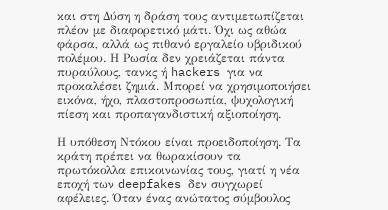και στη Δύση η δράση τους αντιμετωπίζεται πλέον με διαφορετικό μάτι. Όχι ως αθώα φάρσα, αλλά ως πιθανό εργαλείο υβριδικού πολέμου. Η Ρωσία δεν χρειάζεται πάντα πυραύλους, τανκς ή hackers για να προκαλέσει ζημιά. Μπορεί να χρησιμοποιήσει εικόνα, ήχο, πλαστοπροσωπία, ψυχολογική πίεση και προπαγανδιστική αξιοποίηση.

Η υπόθεση Ντόκου είναι προειδοποίηση. Τα κράτη πρέπει να θωρακίσουν τα πρωτόκολλα επικοινωνίας τους, γιατί η νέα εποχή των deepfakes δεν συγχωρεί αφέλειες. Όταν ένας ανώτατος σύμβουλος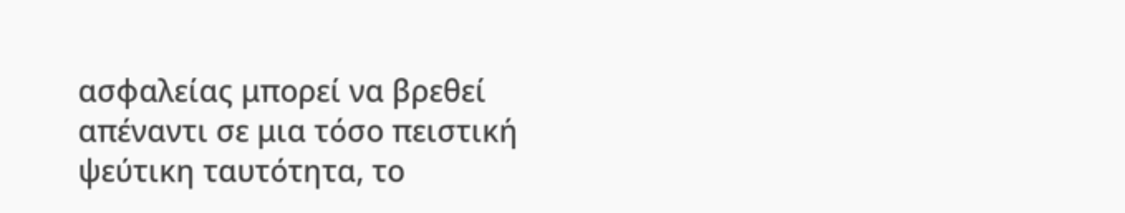ασφαλείας μπορεί να βρεθεί απέναντι σε μια τόσο πειστική ψεύτικη ταυτότητα, το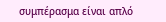συμπέρασμα είναι απλό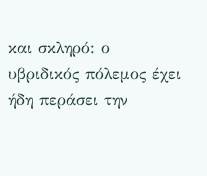και σκληρό: ο υβριδικός πόλεμος έχει ήδη περάσει την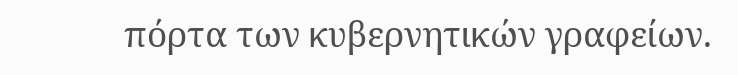πόρτα των κυβερνητικών γραφείων.